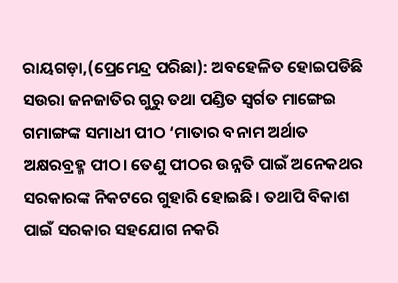ରାୟଗଡ଼ା,(ପ୍ରେମେନ୍ଦ୍ର ପରିଛା): ଅବହେଳିତ ହୋଇପଡିଛି ସଉରା ଜନଜାତିର ଗୁରୁ ତଥା ପଣ୍ଡିତ ସ୍ବର୍ଗତ ମାଙ୍ଗେଇ ଗମାଙ୍ଗଙ୍କ ସମାଧୀ ପୀଠ ‘ମାତାର ବନାମ ଅର୍ଥାତ ଅକ୍ଷରବ୍ରହ୍ମ ପୀଠ। ତେଣୁ ପୀଠର ଉନ୍ନତି ପାଇଁ ଅନେକଥର ସରକାରଙ୍କ ନିକଟରେ ଗୁହାରି ହୋଇଛି। ତଥାପି ବିକାଶ ପାଇଁ ସରକାର ସହଯୋଗ ନକରି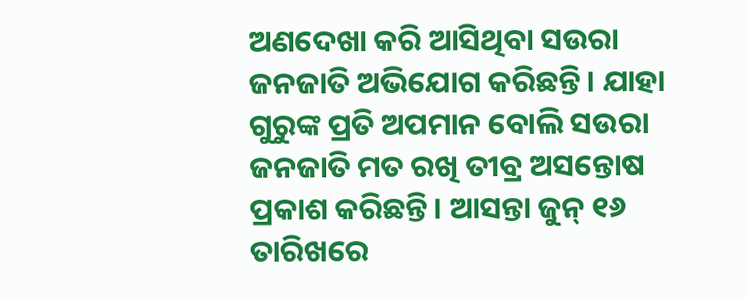ଅଣଦେଖା କରି ଆସିଥିବା ସଉରା ଜନଜାତି ଅଭି‌ଯୋଗ କରିଛନ୍ତି। ଯାହା ଗୁରୁଙ୍କ ପ୍ରତି ଅପମାନ ବୋଲି ସଉରା ଜନଜାତି ମତ ରଖି ତୀବ୍ର ଅସନ୍ତୋଷ ପ୍ରକାଶ କରିଛନ୍ତି। ଆସନ୍ତା ଜୁନ୍‌ ୧୬ ତାରିଖରେ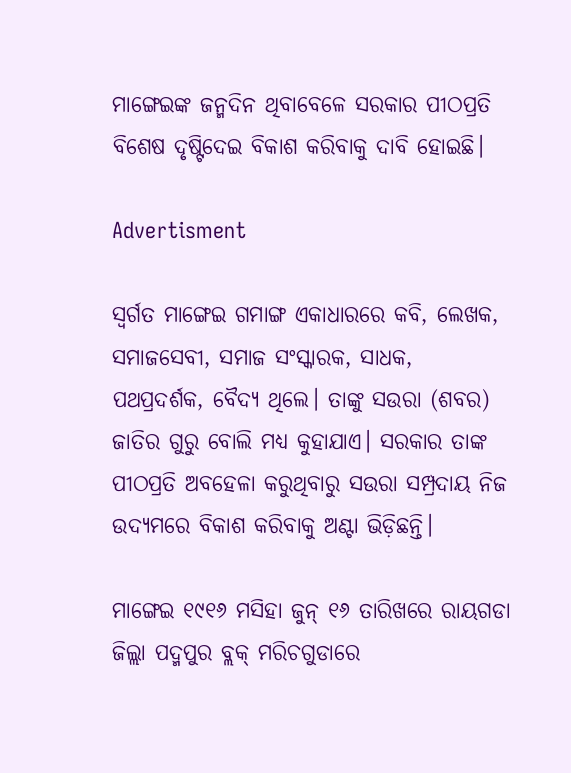ମାଙ୍ଗେଇଙ୍କ ଜନ୍ମଦିନ ଥିବାବେଳେ ସରକାର ପୀଠପ୍ରତି ବିଶେଷ ଦୃଷ୍ଟିଦେଇ ବିକାଶ କରିବାକୁ ଦାବି ହୋଇଛି।

Advertisment

ସ୍ବର୍ଗତ ମାଙ୍ଗେଇ ଗମାଙ୍ଗ ଏକାଧାରରେ କବି, ଲେଖକ, ସମାଜସେବୀ, ସମାଜ ସଂସ୍କାରକ, ସାଧକ, ପଥପ୍ରଦର୍ଶକ, ବୈଦ୍ୟ ଥିଲେ। ତାଙ୍କୁ ସଉରା (ଶବର) ଜାତିର ଗୁରୁ ବୋଲି ମଧ୍ୟ କୁହାଯାଏ। ସରକାର ତାଙ୍କ ପୀଠପ୍ରତି ଅବହେଳା କରୁଥିବାରୁ ସଉରା ସମ୍ପ୍ରଦାୟ ନିଜ ଉଦ୍ୟମରେ ବିକାଶ କରିବାକୁ ଅଣ୍ଟା ଭିଡ଼ିଛନ୍ତି।

ମାଙ୍ଗେଇ ୧୯୧୬ ମସିହା ଜୁନ୍‌ ୧୬ ତାରିଖରେ ରାୟଗଡା ଜିଲ୍ଲା ପଦ୍ମପୁର ବ୍ଲକ୍‌ ମରିଚଗୁଡାରେ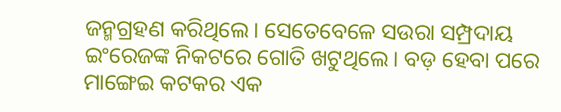ଜନ୍ମଗ୍ରହଣ କରିଥିଲେ। ସେତେବେଳେ ସଉରା ସମ୍ପ୍ରଦାୟ ଇଂରେଜଙ୍କ ନିକଟରେ ଗୋତି ଖଟୁଥିଲେ। ବଡ଼ ହେବା ପରେ ମାଙ୍ଗେଇ କଟକର ଏକ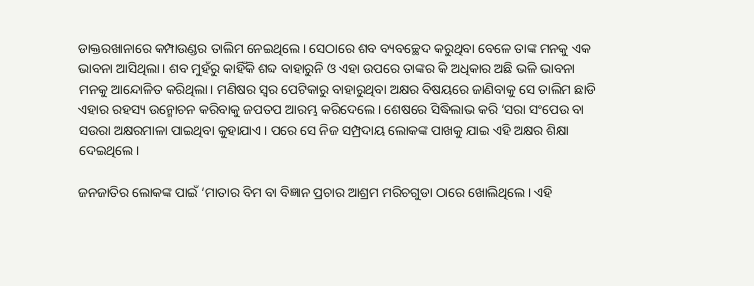ଡାକ୍ତରଖାନାରେ କମ୍ପାଉଣ୍ଡର ତାଲିମ ନେଇଥିଲେ। ସେଠାରେ ଶବ ବ୍ୟବଚ୍ଛେଦ କରୁଥିବା ବେଳେ ତାଙ୍କ ମନକୁ ଏକ ଭାବନା ଆସିଥିଲା। ଶବ ମୁହଁରୁ କାହିଁକି ଶବ୍ଦ ବାହାରୁନି ଓ ଏହା ଉପରେ ତାଙ୍କର କି ଅଧିକାର ଅଛି ଭଳି ଭାବନା ମନକୁ ଆନ୍ଦୋଳିତ କରିଥିଲା। ମଣିଷର ସ୍ବର ପେଟିକାରୁ ବାହାରୁଥିବା ଅକ୍ଷର ବିଷୟରେ ଜାଣିବାକୁ ସେ ତାଲିମ ଛାଡି ଏହାର ରହସ୍ୟ ଉନ୍ମୋଚନ କରିବାକୁ ଜପତପ ଆରମ୍ଭ କରିଦେଲେ। ଶେଷରେ ସିଦ୍ଧିଲାଭ କରି ‘ସରା ସଂପେଉ ବା ସଉରା ଅକ୍ଷରମାଳା ପାଇଥିବା କୁହାଯାଏ। ପରେ ସେ ନିଜ ସମ୍ପ୍ରଦାୟ ‌ଲୋକଙ୍କ ପାଖକୁ ଯାଇ ଏହି ଅକ୍ଷର ଶିକ୍ଷା ଦେଇଥିଲେ।

ଜନଜାତିର ଲୋକଙ୍କ ପାଇଁ ‘ମାତାର ବିମ ବା ବିଜ୍ଞାନ ପ୍ରଚାର ଆଶ୍ରମ ମରିଚଗୁଡା ଠାରେ ଖୋଲିଥିଲେ। ଏହି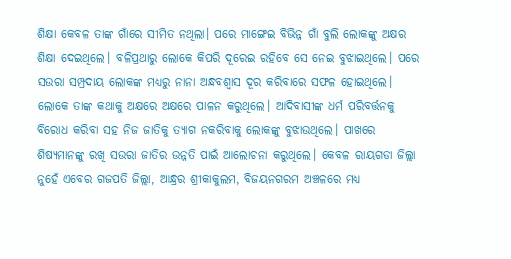ଶିକ୍ଷା କେବଳ ତାଙ୍କ ଗାଁରେ ସୀମିତ ନଥିଲା। ପରେ ମାଙ୍ଗେଇ ବିଭିନ୍ନ ଗାଁ ବୁଲି ଲୋକଙ୍କୁ ଅକ୍ଷର ଶିକ୍ଷା ଦେଇଥିଲେ। ବଳିପ୍ରଥାରୁ ଲୋକେ କିପରି ଦୂରେଇ ରହିବେ ସେ ନେଇ ବୁଝାଇଥିଲେ। ପରେ ସଉରା ସମ୍ପ୍ରଦାୟ ଲୋକଙ୍କ ମଧ୍ୟରୁ ନାନା ଅନ୍ଧବଶ୍ବାସ ଦୂର କରିବାରେ ସଫଳ ହୋଇଥିଲେ। ଲୋକେ ତାଙ୍କ କଥାକୁ ଅକ୍ଷରେ ଅକ୍ଷରେ ପାଳନ କରୁଥିଲେ। ଆଦିବାସୀଙ୍କ ଧର୍ମ ପରିବର୍ତ୍ତନକୁ ବିରୋଧ କରିବା ସହ ନିଜ ଜାତିକୁ ତ୍ୟାଗ ନକରିବାକୁ ଲୋକଙ୍କୁ ବୁଝାଉଥିଲେ। ପାଖରେ ଶିଷ୍ୟମାନଙ୍କୁ ରଖି ସଉରା ଜାତିର ଉନ୍ନତି ପାଇଁ ଆଲୋଚନା କରୁଥିଲେ। କେବଳ ରାୟଗଡା ଜିଲ୍ଲା ନୁହେଁ ଏବେର ଗଜପତି ଜିଲ୍ଲା, ଆନ୍ଧ୍ରର ଶ୍ରୀକାକୁଲମ, ବିଜୟନଗରମ ଅଞ୍ଚଳରେ ମଧ୍ୟ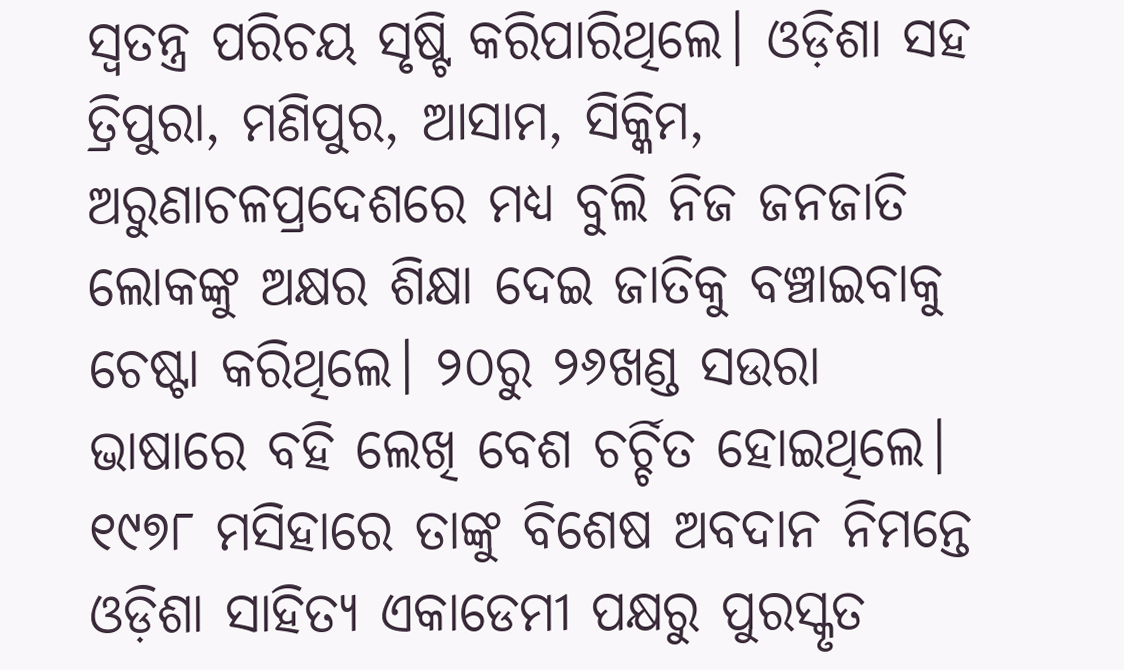ସ୍ବତନ୍ତ୍ର ପରିଚୟ ସୃଷ୍ଟି କରିପାରିଥିଲେ। ଓଡ଼ିଶା ସହ ତ୍ରିପୁରା, ମଣିପୁର, ଆସାମ, ସିକ୍କିମ, ଅରୁଣାଚଳପ୍ରଦେଶରେ ମଧ୍ୟ ବୁଲି ନିଜ ଜନଜାତି ଲୋକଙ୍କୁ ଅକ୍ଷର ଶିକ୍ଷା ଦେଇ ଜାତିକୁ ବଞ୍ଚାଇବାକୁ ଚେଷ୍ଟା କରିଥିଲେ। ୨୦ରୁ ୨୬ଖଣ୍ଡ ସଉରା ଭାଷାରେ ବହି ଲେଖି ବେଶ ଚର୍ଚ୍ଚିତ ହୋଇଥିଲେ। ୧୯୭୮ ମସିହାରେ ତାଙ୍କୁ ବିଶେଷ ଅବଦାନ ନିମନ୍ତେ ଓଡ଼ିଶା ସାହିତ୍ୟ ଏକାଡେମୀ ପକ୍ଷରୁ ପୁରସ୍କୃତ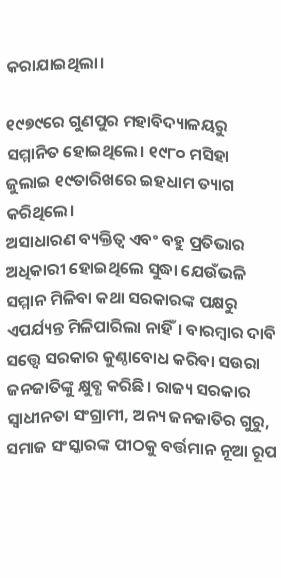କରାଯାଇଥିଲା।

୧୯୭୯ରେ ଗୁଣପୁର ମହାବିଦ୍ୟାଳୟରୁ ସମ୍ମାନିତ ହୋଇଥିଲେ। ୧୯୮୦ ମସିହା ଜୁଲାଇ ୧୯ତାରିଖରେ ଇହଧାମ ତ୍ୟାଗ କରିଥିଲେ।
ଅସାଧାରଣ ବ୍ୟକ୍ତିତ୍ବ ଏବଂ ବହୁ ପ୍ରତିଭାର ଅଧିକାରୀ ହୋଇଥିଲେ ସୁଦ୍ଧା ଯେଉଁଭଳି ସମ୍ମାନ ମିଳିବା କଥା ସରକାରଙ୍କ ପକ୍ଷରୁ ଏପର୍ଯ୍ୟନ୍ତ ମିଳିପାରିଲା ନାହିଁ। ବାରମ୍ବାର ଦାବି ସତ୍ତ୍ବେ ସରକାର କୁଣ୍ଠାବୋଧ କରିବା ସଉରା ଜନଜାତିଙ୍କୁ କ୍ଷୁବ୍ଧ କରିଛି। ରାଜ୍ୟ ସରକାର ସ୍ବାଧୀନତା ସଂଗ୍ରାମୀ, ଅନ୍ୟ ଜନଜାତିର ଗୁରୁ, ସମାଜ ସଂସ୍କାରଙ୍କ ପୀଠକୁ ବର୍ତ୍ତମାନ ନୂଆ ରୂପ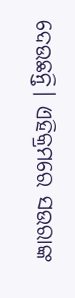ଦେଉଛନ୍ତି। ଏହିକ୍ରମରେ ସଉରାଙ୍କ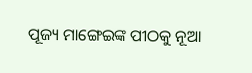ପୂଜ୍ୟ ମାଙ୍ଗେଇଙ୍କ ପୀଠକୁ ନୂଆ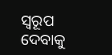ସ୍ବରୂପ ଦେ‌ବାକୁ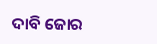ଦାବି ଜୋର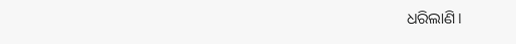ଧରିଲାଣି।